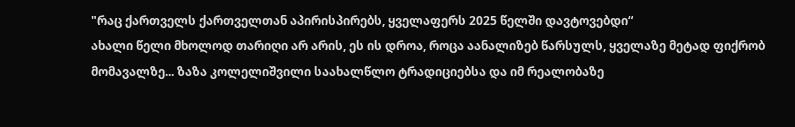"რაც ქართველს ქართველთან აპირისპირებს, ყველაფერს 2025 წელში დავტოვებდი“
ახალი წელი მხოლოდ თარიღი არ არის, ეს ის დროა, როცა აანალიზებ წარსულს, ყველაზე მეტად ფიქრობ მომავალზე... ზაზა კოლელიშვილი საახალწლო ტრადიციებსა და იმ რეალობაზე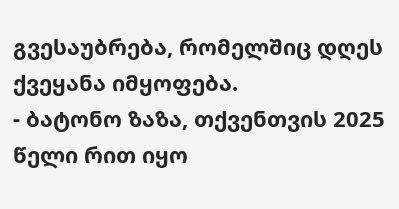გვესაუბრება, რომელშიც დღეს ქვეყანა იმყოფება.
- ბატონო ზაზა, თქვენთვის 2025 წელი რით იყო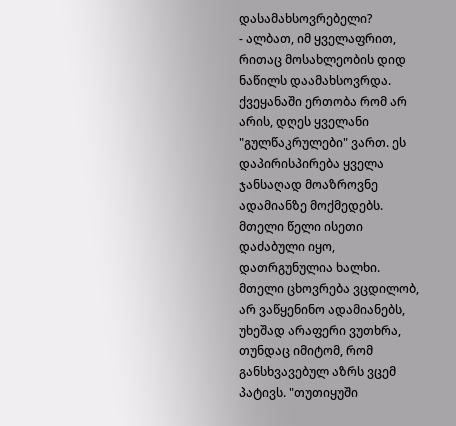დასამახსოვრებელი?
- ალბათ, იმ ყველაფრით, რითაც მოსახლეობის დიდ ნაწილს დაამახსოვრდა. ქვეყანაში ერთობა რომ არ არის, დღეს ყველანი "გულწაკრულები" ვართ. ეს დაპირისპირება ყველა ჯანსაღად მოაზროვნე ადამიანზე მოქმედებს. მთელი წელი ისეთი დაძაბული იყო, დათრგუნულია ხალხი. მთელი ცხოვრება ვცდილობ, არ ვაწყენინო ადამიანებს, უხეშად არაფერი ვუთხრა, თუნდაც იმიტომ, რომ განსხვავებულ აზრს ვცემ პატივს. "თუთიყუში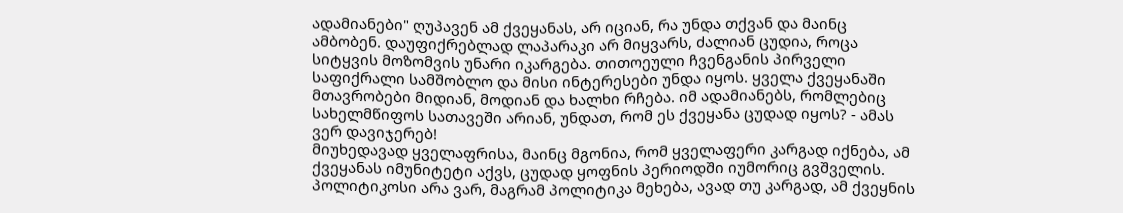ადამიანები" ღუპავენ ამ ქვეყანას, არ იციან, რა უნდა თქვან და მაინც ამბობენ. დაუფიქრებლად ლაპარაკი არ მიყვარს, ძალიან ცუდია, როცა სიტყვის მოზომვის უნარი იკარგება. თითოეული ჩვენგანის პირველი საფიქრალი სამშობლო და მისი ინტერესები უნდა იყოს. ყველა ქვეყანაში მთავრობები მიდიან, მოდიან და ხალხი რჩება. იმ ადამიანებს, რომლებიც სახელმწიფოს სათავეში არიან, უნდათ, რომ ეს ქვეყანა ცუდად იყოს? - ამას ვერ დავიჯერებ!
მიუხედავად ყველაფრისა, მაინც მგონია, რომ ყველაფერი კარგად იქნება, ამ ქვეყანას იმუნიტეტი აქვს, ცუდად ყოფნის პერიოდში იუმორიც გვშველის. პოლიტიკოსი არა ვარ, მაგრამ პოლიტიკა მეხება, ავად თუ კარგად, ამ ქვეყნის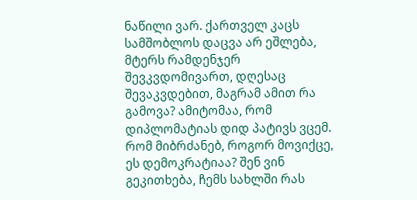ნაწილი ვარ. ქართველ კაცს სამშობლოს დაცვა არ ეშლება, მტერს რამდენჯერ შევკვდომივართ, დღესაც შევაკვდებით, მაგრამ ამით რა გამოვა? ამიტომაა, რომ დიპლომატიას დიდ პატივს ვცემ.
რომ მიბრძანებ, როგორ მოვიქცე, ეს დემოკრატიაა? შენ ვინ გეკითხება, ჩემს სახლში რას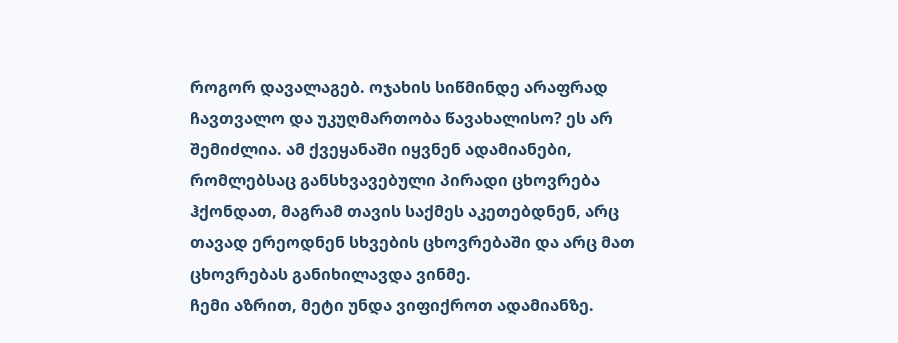როგორ დავალაგებ. ოჯახის სიწმინდე არაფრად ჩავთვალო და უკუღმართობა წავახალისო? ეს არ შემიძლია. ამ ქვეყანაში იყვნენ ადამიანები, რომლებსაც განსხვავებული პირადი ცხოვრება ჰქონდათ, მაგრამ თავის საქმეს აკეთებდნენ, არც თავად ერეოდნენ სხვების ცხოვრებაში და არც მათ ცხოვრებას განიხილავდა ვინმე.
ჩემი აზრით, მეტი უნდა ვიფიქროთ ადამიანზე.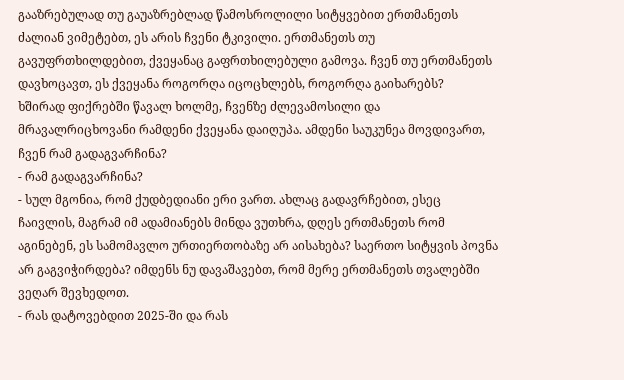გააზრებულად თუ გაუაზრებლად წამოსროლილი სიტყვებით ერთმანეთს ძალიან ვიმეტებთ, ეს არის ჩვენი ტკივილი. ერთმანეთს თუ გავუფრთხილდებით, ქვეყანაც გაფრთხილებული გამოვა. ჩვენ თუ ერთმანეთს დავხოცავთ, ეს ქვეყანა როგორღა იცოცხლებს, როგორღა გაიხარებს?
ხშირად ფიქრებში წავალ ხოლმე, ჩვენზე ძლევამოსილი და მრავალრიცხოვანი რამდენი ქვეყანა დაიღუპა. ამდენი საუკუნეა მოვდივართ, ჩვენ რამ გადაგვარჩინა?
- რამ გადაგვარჩინა?
- სულ მგონია, რომ ქუდბედიანი ერი ვართ. ახლაც გადავრჩებით, ესეც ჩაივლის, მაგრამ იმ ადამიანებს მინდა ვუთხრა, დღეს ერთმანეთს რომ აგინებენ, ეს სამომავლო ურთიერთობაზე არ აისახება? საერთო სიტყვის პოვნა არ გაგვიჭირდება? იმდენს ნუ დავაშავებთ, რომ მერე ერთმანეთს თვალებში ვეღარ შევხედოთ.
- რას დატოვებდით 2025-ში და რას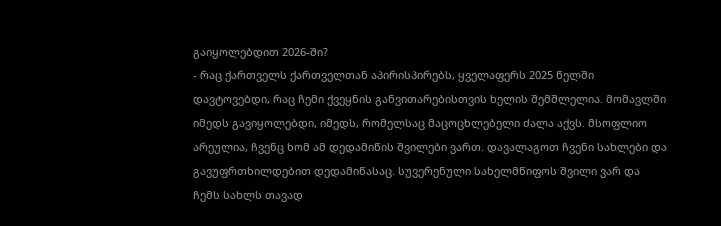გაიყოლებდით 2026-ში?
- რაც ქართველს ქართველთან აპირისპირებს, ყველაფერს 2025 წელში დავტოვებდი, რაც ჩემი ქვეყნის განვითარებისთვის ხელის შემშლელია. მომავლში იმედს გავიყოლებდი, იმედს, რომელსაც მაცოცხლებელი ძალა აქვს. მსოფლიო არეულია, ჩვენც ხომ ამ დედამიწის შვილები ვართ. დავალაგოთ ჩვენი სახლები და გავუფრთხილდებით დედამიწასაც. სუვერენული სახელმწიფოს შვილი ვარ და ჩემს სახლს თავად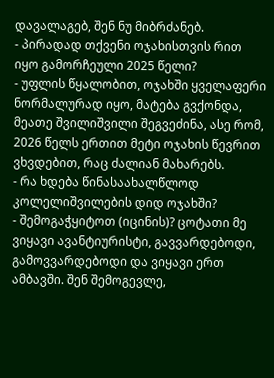დავალაგებ, შენ ნუ მიბრძანებ.
- პირადად თქვენი ოჯახისთვის რით იყო გამორჩეული 2025 წელი?
- უფლის წყალობით, ოჯახში ყველაფერი ნორმალურად იყო, მატება გვქონდა, მეათე შვილიშვილი შეგვეძინა, ასე რომ, 2026 წელს ერთით მეტი ოჯახის წევრით ვხვდებით, რაც ძალიან მახარებს.
- რა ხდება წინასაახალწლოდ კოლელიშვილების დიდ ოჯახში?
- შემოგაჭყიტოთ (იცინის)? ცოტათი მე ვიყავი ავანტიურისტი, გავვარდებოდი, გამოვვარდებოდი და ვიყავი ერთ ამბავში. შენ შემოგევლე,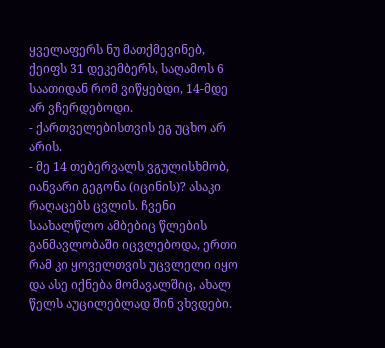ყველაფერს ნუ მათქმევინებ, ქეიფს 31 დეკემბერს, საღამოს 6 საათიდან რომ ვიწყებდი, 14-მდე არ ვჩერდებოდი.
- ქართველებისთვის ეგ უცხო არ არის.
- მე 14 თებერვალს ვგულისხმობ, იანვარი გეგონა (იცინის)? ასაკი რაღაცებს ცვლის. ჩვენი საახალწლო ამბებიც წლების განმავლობაში იცვლებოდა, ერთი რამ კი ყოველთვის უცვლელი იყო და ასე იქნება მომავალშიც, ახალ წელს აუცილებლად შინ ვხვდები.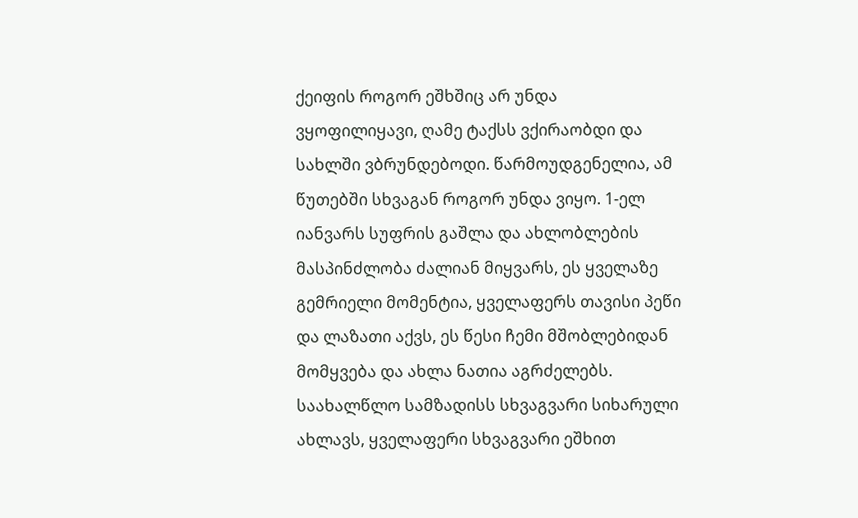ქეიფის როგორ ეშხშიც არ უნდა ვყოფილიყავი, ღამე ტაქსს ვქირაობდი და სახლში ვბრუნდებოდი. წარმოუდგენელია, ამ წუთებში სხვაგან როგორ უნდა ვიყო. 1-ელ იანვარს სუფრის გაშლა და ახლობლების მასპინძლობა ძალიან მიყვარს, ეს ყველაზე გემრიელი მომენტია, ყველაფერს თავისი პეწი და ლაზათი აქვს, ეს წესი ჩემი მშობლებიდან მომყვება და ახლა ნათია აგრძელებს. საახალწლო სამზადისს სხვაგვარი სიხარული ახლავს, ყველაფერი სხვაგვარი ეშხით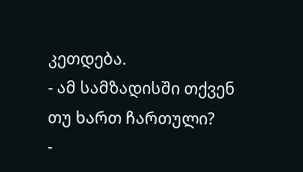კეთდება.
- ამ სამზადისში თქვენ თუ ხართ ჩართული?
-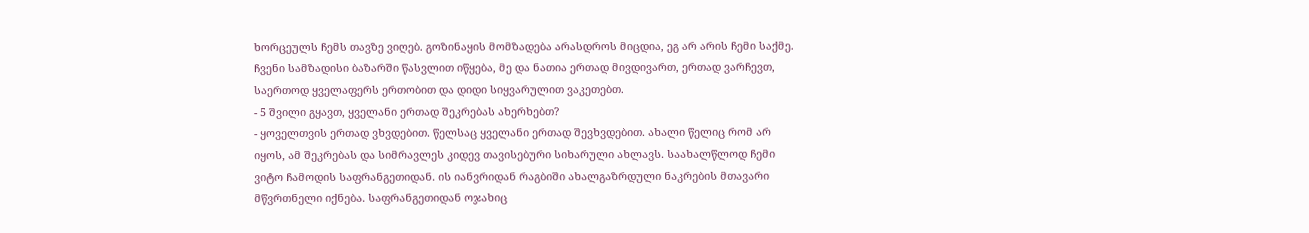ხორცეულს ჩემს თავზე ვიღებ. გოზინაყის მომზადება არასდროს მიცდია, ეგ არ არის ჩემი საქმე. ჩვენი სამზადისი ბაზარში წასვლით იწყება, მე და ნათია ერთად მივდივართ, ერთად ვარჩევთ, საერთოდ ყველაფერს ერთობით და დიდი სიყვარულით ვაკეთებთ.
- 5 შვილი გყავთ, ყველანი ერთად შეკრებას ახერხებთ?
- ყოველთვის ერთად ვხვდებით. წელსაც ყველანი ერთად შევხვდებით. ახალი წელიც რომ არ იყოს, ამ შეკრებას და სიმრავლეს კიდევ თავისებური სიხარული ახლავს. საახალწლოდ ჩემი ვიტო ჩამოდის საფრანგეთიდან. ის იანვრიდან რაგბიში ახალგაზრდული ნაკრების მთავარი მწვრთნელი იქნება. საფრანგეთიდან ოჯახიც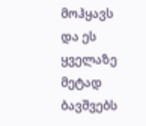მოჰყავს და ეს ყველაზე მეტად ბავშვებს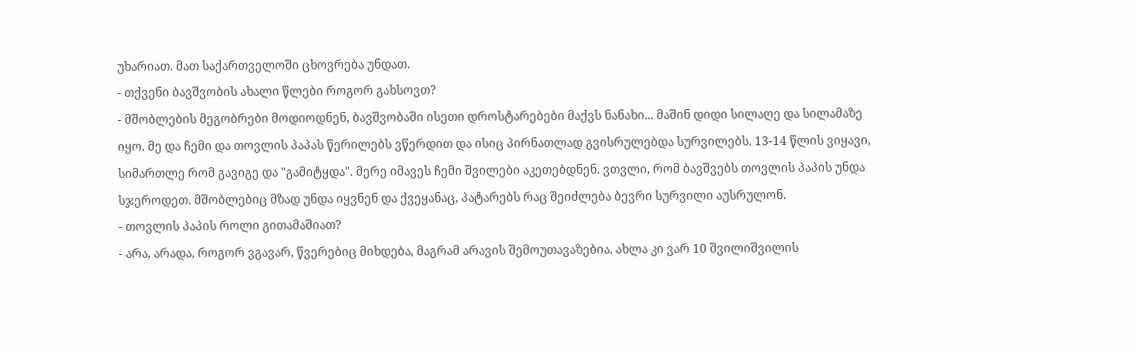უხარიათ. მათ საქართველოში ცხოვრება უნდათ.
- თქვენი ბავშვობის ახალი წლები როგორ გახსოვთ?
- მშობლების მეგობრები მოდიოდნენ, ბავშვობაში ისეთი დროსტარებები მაქვს ნანახი... მაშინ დიდი სილაღე და სილამაზე იყო. მე და ჩემი და თოვლის პაპას წერილებს ვწერდით და ისიც პირნათლად გვისრულებდა სურვილებს. 13-14 წლის ვიყავი, სიმართლე რომ გავიგე და "გამიტყდა". მერე იმავეს ჩემი შვილები აკეთებდნენ. ვთვლი, რომ ბავშვებს თოვლის პაპის უნდა სჯეროდეთ. მშობლებიც მზად უნდა იყვნენ და ქვეყანაც, პატარებს რაც შეიძლება ბევრი სურვილი აუსრულონ.
- თოვლის პაპის როლი გითამაშიათ?
- არა, არადა, როგორ ვგავარ, წვერებიც მიხდება, მაგრამ არავის შემოუთავაზებია. ახლა კი ვარ 10 შვილიშვილის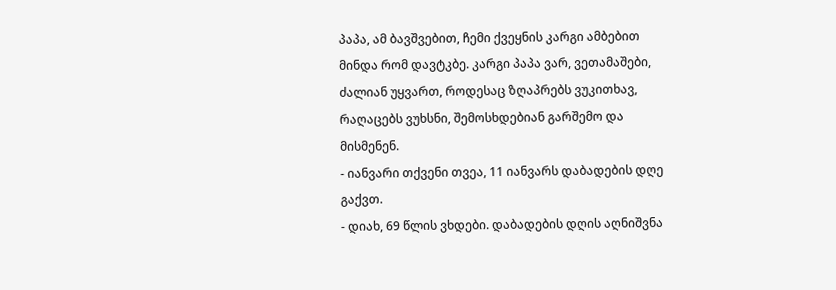პაპა, ამ ბავშვებით, ჩემი ქვეყნის კარგი ამბებით მინდა რომ დავტკბე. კარგი პაპა ვარ, ვეთამაშები, ძალიან უყვართ, როდესაც ზღაპრებს ვუკითხავ, რაღაცებს ვუხსნი, შემოსხდებიან გარშემო და მისმენენ.
- იანვარი თქვენი თვეა, 11 იანვარს დაბადების დღე გაქვთ.
- დიახ, 69 წლის ვხდები. დაბადების დღის აღნიშვნა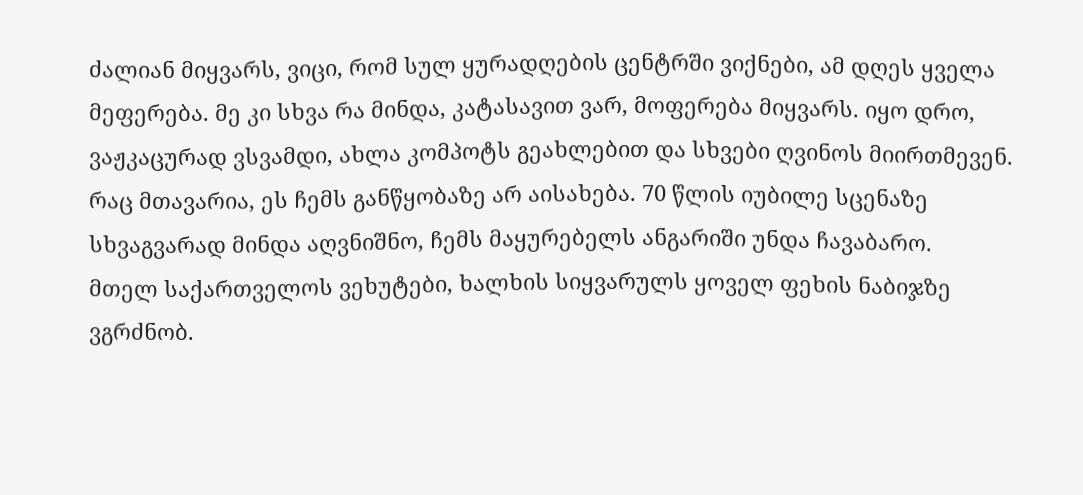ძალიან მიყვარს, ვიცი, რომ სულ ყურადღების ცენტრში ვიქნები, ამ დღეს ყველა მეფერება. მე კი სხვა რა მინდა, კატასავით ვარ, მოფერება მიყვარს. იყო დრო, ვაჟკაცურად ვსვამდი, ახლა კომპოტს გეახლებით და სხვები ღვინოს მიირთმევენ. რაც მთავარია, ეს ჩემს განწყობაზე არ აისახება. 70 წლის იუბილე სცენაზე სხვაგვარად მინდა აღვნიშნო, ჩემს მაყურებელს ანგარიში უნდა ჩავაბარო.
მთელ საქართველოს ვეხუტები, ხალხის სიყვარულს ყოველ ფეხის ნაბიჯზე ვგრძნობ.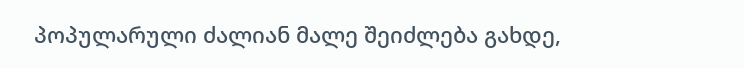პოპულარული ძალიან მალე შეიძლება გახდე,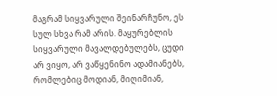მაგრამ სიყვარული შეინარჩუნო, ეს სულ სხვა რამ არის. მაყურებლის სიყვარული მავალდებულებს, ცუდი არ ვიყო, არ ვაწყენინო ადამიანებს, რომლებიც მოდიან, მიღიმიან,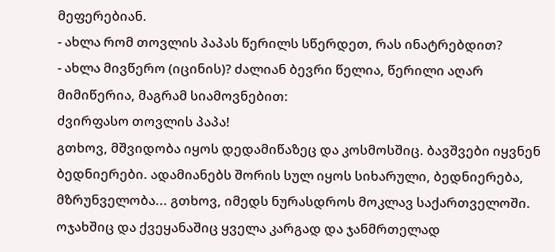მეფერებიან.
- ახლა რომ თოვლის პაპას წერილს სწერდეთ, რას ინატრებდით?
- ახლა მივწერო (იცინის)? ძალიან ბევრი წელია, წერილი აღარ მიმიწერია, მაგრამ სიამოვნებით:
ძვირფასო თოვლის პაპა!
გთხოვ, მშვიდობა იყოს დედამიწაზეც და კოსმოსშიც. ბავშვები იყვნენ ბედნიერები. ადამიანებს შორის სულ იყოს სიხარული, ბედნიერება, მზრუნველობა... გთხოვ, იმედს ნურასდროს მოკლავ საქართველოში. ოჯახშიც და ქვეყანაშიც ყველა კარგად და ჯანმრთელად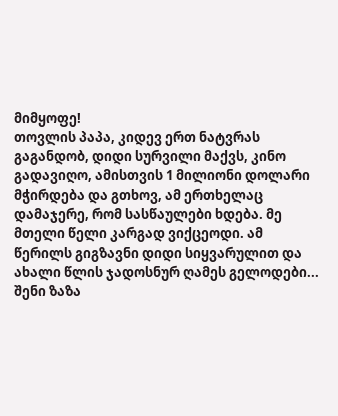მიმყოფე!
თოვლის პაპა, კიდევ ერთ ნატვრას გაგანდობ, დიდი სურვილი მაქვს, კინო გადავიღო, ამისთვის 1 მილიონი დოლარი მჭირდება და გთხოვ, ამ ერთხელაც დამაჯერე, რომ სასწაულები ხდება. მე მთელი წელი კარგად ვიქცეოდი. ამ წერილს გიგზავნი დიდი სიყვარულით და ახალი წლის ჯადოსნურ ღამეს გელოდები...
შენი ზაზა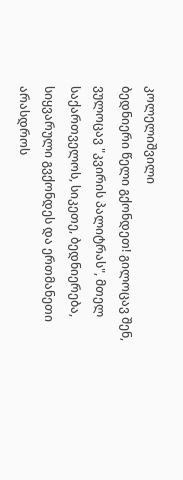კოლელიშვილი
ბედნიერი წელი გქონდეთ! გილოცავ შენ, ვულოცავ "კვირის პალიტრას", მთელ საქართველოს, სიკეთე, ბედნიერება, სიყვარული გვქონდეს და ერთმანეთი არასდროს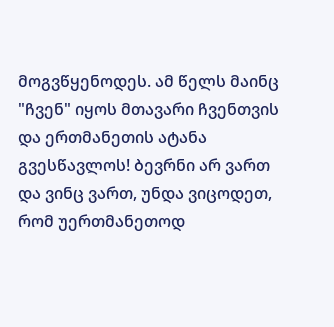მოგვწყენოდეს. ამ წელს მაინც "ჩვენ" იყოს მთავარი ჩვენთვის და ერთმანეთის ატანა გვესწავლოს! ბევრნი არ ვართ და ვინც ვართ, უნდა ვიცოდეთ, რომ უერთმანეთოდ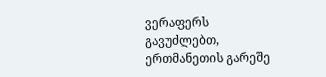ვერაფერს გავუძლებთ, ერთმანეთის გარეშე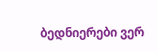ბედნიერები ვერ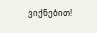ვიქნებით!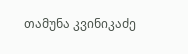თამუნა კვინიკაძე